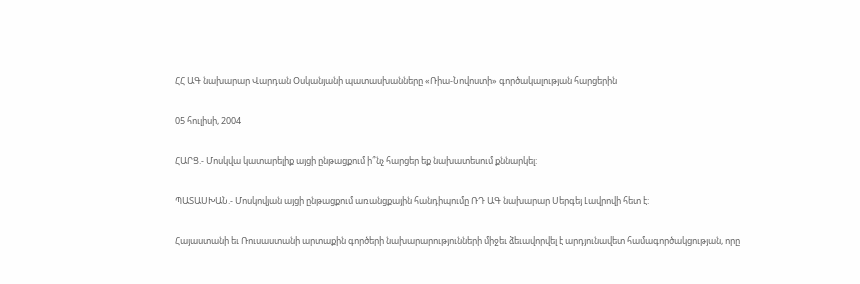ՀՀ ԱԳ նախարար Վարդան Օսկանյանի պատասխանները «Ռիա-Նովոստի» գործակալության հարցերին

05 հուլիսի, 2004

ՀԱՐՑ.- Մոսկվա կատարելիք այցի ընթացքում ի՞նչ հարցեր եք նախատեսում քննարկել:

ՊԱՏԱՍԽԱՆ.- Մոսկովյան այցի ընթացքում առանցքային հանդիպումը ՌԴ ԱԳ նախարար Սերգեյ Լավրովի հետ է:

Հայաստանի եւ Ռուսաստանի արտաքին գործերի նախարարությունների միջեւ ձեւավորվել է արդյունավետ համագործակցության, որը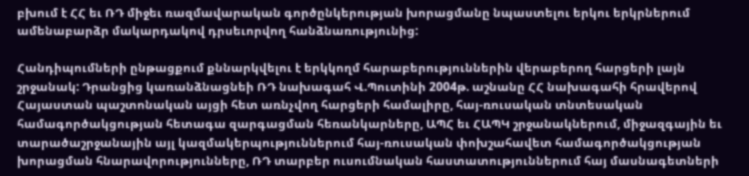բխում է ՀՀ եւ ՌԴ միջեւ ռազմավարական գործընկերության խորացմանը նպաստելու երկու երկրներում ամենաբարձր մակարդակով դրսեւորվող հանձնառությունից:

Հանդիպումների ընթացքում քննարկվելու է երկկողմ հարաբերություններին վերաբերող հարցերի լայն շրջանակ: Դրանցից կառանձնացնեի ՌԴ նախագահ Վ.Պուտինի 2004թ. աշնանը ՀՀ նախագահի հրավերով Հայաստան պաշտոնական այցի հետ առնչվող հարցերի համալիրը, հայ-ռուսական տնտեսական համագործակցության հետագա զարգացման հեռանկարները, ԱՊՀ եւ ՀԱՊԿ շրջանակներում, միջազգային եւ տարածաշրջանային այլ կազմակերպություններում հայ-ռուսական փոխշահավետ համագործակցության խորացման հնարավորությունները, ՌԴ տարբեր ուսումնական հաստատություններում հայ մասնագետների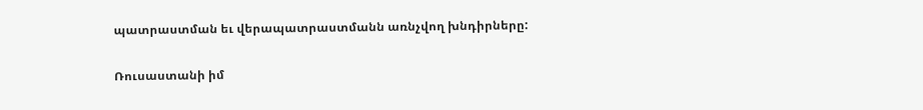պատրաստման եւ վերապատրաստմանն առնչվող խնդիրները:

Ռուսաստանի իմ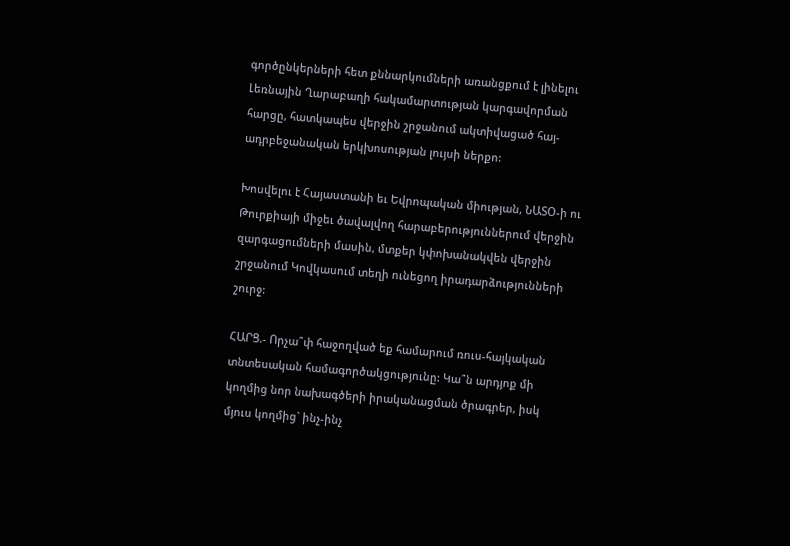գործընկերների հետ քննարկումների առանցքում է լինելու Լեռնային Ղարաբաղի հակամարտության կարգավորման հարցը, հատկապես վերջին շրջանում ակտիվացած հայ-ադրբեջանական երկխոսության լույսի ներքո:

Խոսվելու է Հայաստանի եւ Եվրոպական միության, ՆԱՏՕ-ի ու Թուրքիայի միջեւ ծավալվող հարաբերություններում վերջին զարգացումների մասին, մտքեր կփոխանակվեն վերջին շրջանում Կովկասում տեղի ունեցող իրադարձությունների շուրջ:

ՀԱՐՑ.- Որչա՞փ հաջողված եք համարում ռուս-հայկական տնտեսական համագործակցությունը: Կա՞ն արդյոք մի կողմից նոր նախագծերի իրականացման ծրագրեր, իսկ մյուս կողմից` ինչ-ինչ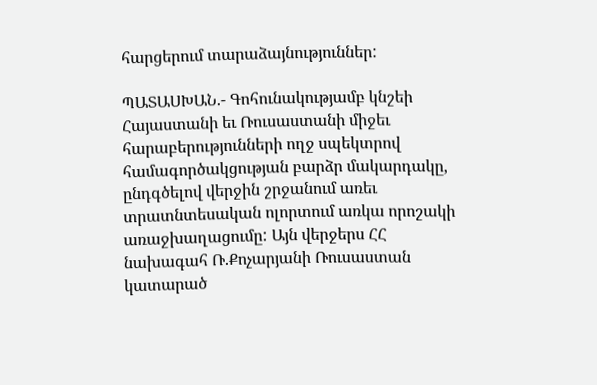հարցերում տարաձայնություններ:

ՊԱՏԱՍԽԱՆ.- Գոհունակությամբ կնշեի Հայաստանի եւ Ռուսաստանի միջեւ հարաբերությունների ողջ սպեկտրով համագործակցության բարձր մակարդակը, ընդգծելով վերջին շրջանում առեւ տրատնտեսական ոլորտում առկա որոշակի առաջխաղացումը: Այն վերջերս ՀՀ նախագահ Ռ.Քոչարյանի Ռուսաստան կատարած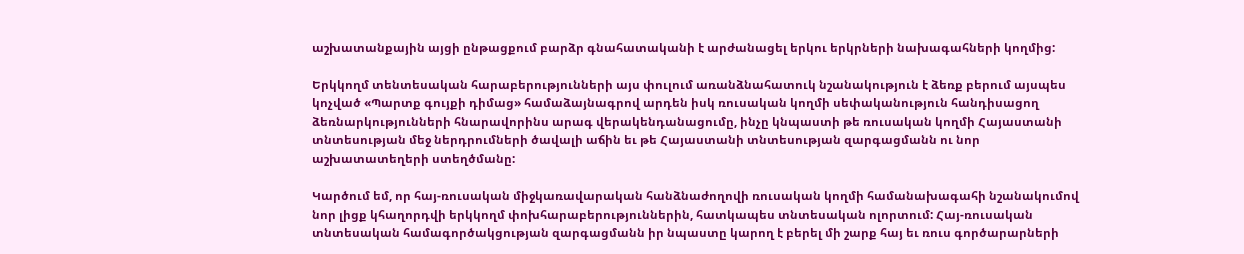աշխատանքային այցի ընթացքում բարձր գնահատականի է արժանացել երկու երկրների նախագահների կողմից:

Երկկողմ տենտեսական հարաբերությունների այս փուլում առանձնահատուկ նշանակություն է ձեռք բերում այսպես կոչված «Պարտք գույքի դիմաց» համաձայնագրով արդեն իսկ ռուսական կողմի սեփականություն հանդիսացող ձեռնարկությունների հնարավորինս արագ վերակենդանացումը, ինչը կնպաստի թե ռուսական կողմի Հայաստանի տնտեսության մեջ ներդրումների ծավալի աճին եւ թե Հայաստանի տնտեսության զարգացմանն ու նոր աշխատատեղերի ստեղծմանը:

Կարծում եմ, որ հայ-ռուսական միջկառավարական հանձնաժողովի ռուսական կողմի համանախագահի նշանակումով նոր լիցք կհաղորդվի երկկողմ փոխհարաբերություններին, հատկապես տնտեսական ոլորտում: Հայ-ռուսական տնտեսական համագործակցության զարգացմանն իր նպաստը կարող է բերել մի շարք հայ եւ ռուս գործարարների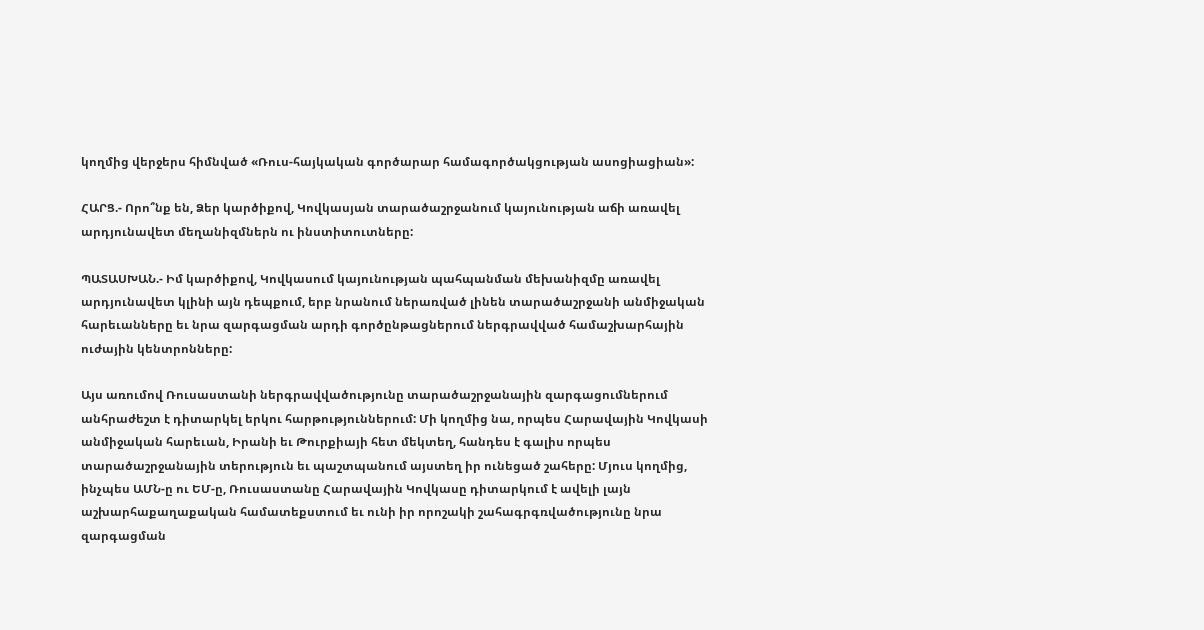կողմից վերջերս հիմնված «Ռուս-հայկական գործարար համագործակցության ասոցիացիան»:

ՀԱՐՑ.- Որո՞նք են, Ձեր կարծիքով, Կովկասյան տարածաշրջանում կայունության աճի առավել արդյունավետ մեղանիզմներն ու ինստիտուտները:

ՊԱՏԱՍԽԱՆ.- Իմ կարծիքով, Կովկասում կայունության պահպանման մեխանիզմը առավել արդյունավետ կլինի այն դեպքում, երբ նրանում ներառված լինեն տարածաշրջանի անմիջական հարեւանները եւ նրա զարգացման արդի գործընթացներում ներգրավված համաշխարհային ուժային կենտրոնները:

Այս առումով Ռուսաստանի ներգրավվածությունը տարածաշրջանային զարգացումներում անհրաժեշտ է դիտարկել երկու հարթություններում: Մի կողմից նա, որպես Հարավային Կովկասի անմիջական հարեւան, Իրանի եւ Թուրքիայի հետ մեկտեղ, հանդես է գալիս որպես տարածաշրջանային տերություն եւ պաշտպանում այստեղ իր ունեցած շահերը: Մյուս կողմից, ինչպես ԱՄՆ-ը ու ԵՄ-ը, Ռուսաստանը Հարավային Կովկասը դիտարկում է ավելի լայն աշխարհաքաղաքական համատեքստում եւ ունի իր որոշակի շահագրգռվածությունը նրա զարգացման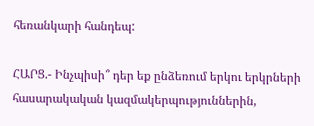հեռանկարի հանդեպ:

ՀԱՐՑ.- Ինչպիսի՞ դեր եք ընձեռում երկու երկրների հասարակական կազմակերպություններին,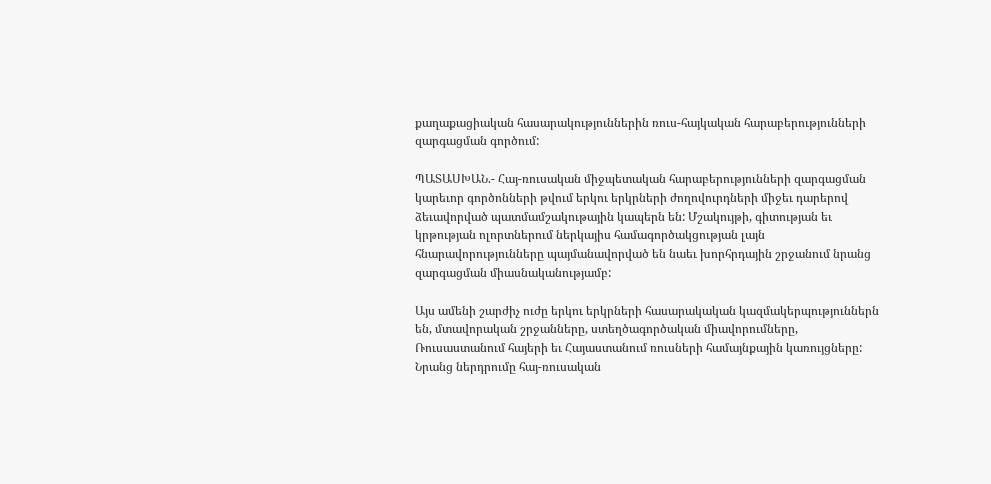քաղաքացիական հասարակություններին ռուս-հայկական հարաբերությունների զարգացման գործում:

ՊԱՏԱՍԽԱՆ.- Հայ-ռուսական միջպետական հարաբերությունների զարգացման կարեւոր գործոնների թվում երկու երկրների ժողովուրդների միջեւ դարերով ձեւավորված պատմամշակութային կապերն են: Մշակույթի, գիտության եւ կրթության ոլորտներում ներկայիս համագործակցության լայն հնարավորությունները պայմանավորված են նաեւ խորհրդային շրջանում նրանց զարգացման միասնականությամբ:

Այս ամենի շարժիչ ուժը երկու երկրների հասարակական կազմակերպություններն են, մտավորական շրջանները, ստեղծագործական միավորումները, Ռուսաստանում հայերի եւ Հայաստանում ռուսների համայնքային կառույցները: Նրանց ներդրումը հայ-ռուսական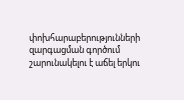փոխհարաբերությունների զարգացման գործում շարունակելու է աճել երկու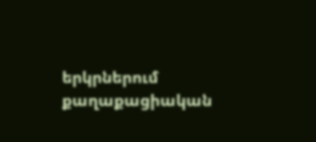երկրներում քաղաքացիական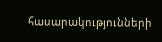հասարակությունների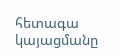հետագա կայացմանը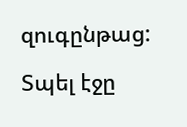զուգընթաց:

Տպել էջը